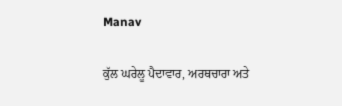Manav

ਕੁੱਲ ਘਰੇਲੂ ਪੈਦਾਵਾਰ, ਅਰਥਚਾਰਾ ਅਤੇ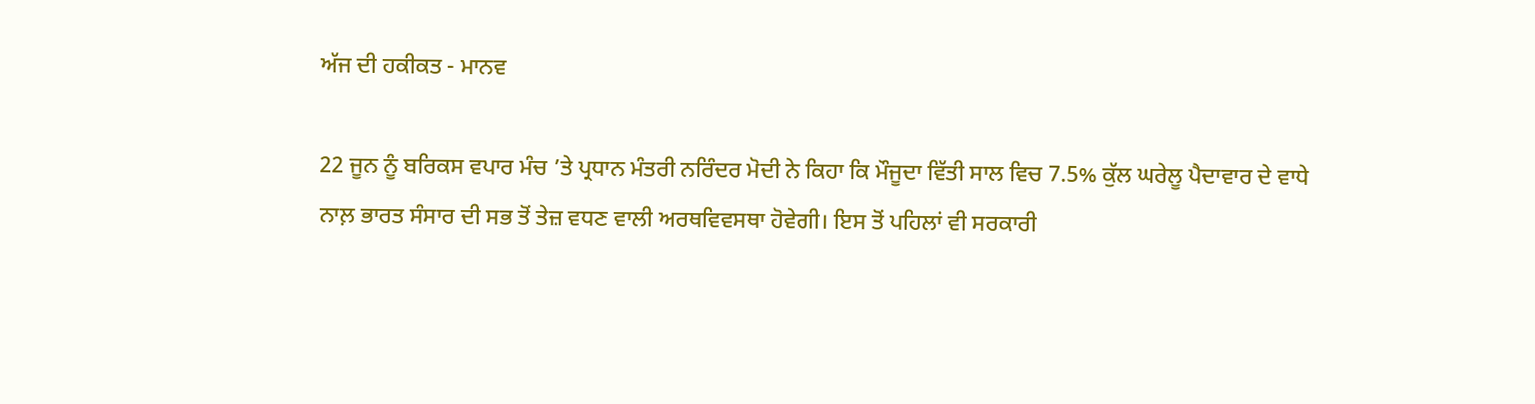ਅੱਜ ਦੀ ਹਕੀਕਤ - ਮਾਨਵ

22 ਜੂਨ ਨੂੰ ਬਰਿਕਸ ਵਪਾਰ ਮੰਚ ’ਤੇ ਪ੍ਰਧਾਨ ਮੰਤਰੀ ਨਰਿੰਦਰ ਮੋਦੀ ਨੇ ਕਿਹਾ ਕਿ ਮੌਜੂਦਾ ਵਿੱਤੀ ਸਾਲ ਵਿਚ 7.5% ਕੁੱਲ ਘਰੇਲੂ ਪੈਦਾਵਾਰ ਦੇ ਵਾਧੇ ਨਾਲ਼ ਭਾਰਤ ਸੰਸਾਰ ਦੀ ਸਭ ਤੋਂ ਤੇਜ਼ ਵਧਣ ਵਾਲੀ ਅਰਥਵਿਵਸਥਾ ਹੋਵੇਗੀ। ਇਸ ਤੋਂ ਪਹਿਲਾਂ ਵੀ ਸਰਕਾਰੀ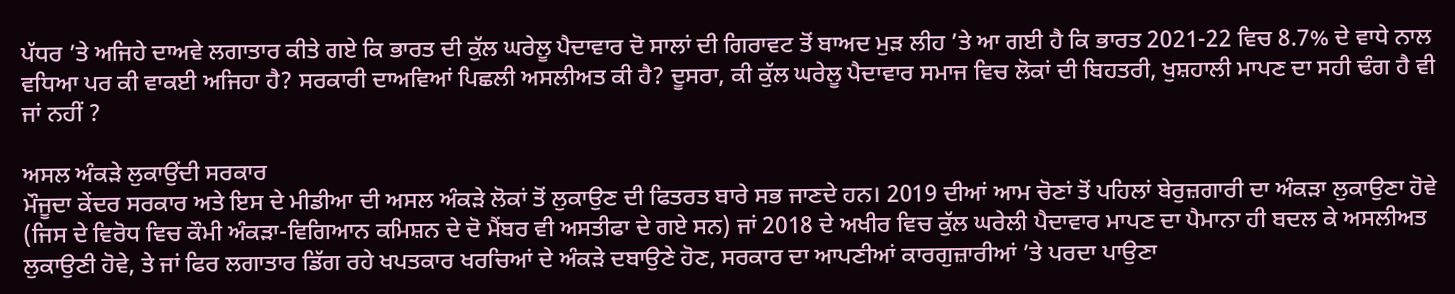ਪੱਧਰ ’ਤੇ ਅਜਿਹੇ ਦਾਅਵੇ ਲਗਾਤਾਰ ਕੀਤੇ ਗਏ ਕਿ ਭਾਰਤ ਦੀ ਕੁੱਲ ਘਰੇਲੂ ਪੈਦਾਵਾਰ ਦੋ ਸਾਲਾਂ ਦੀ ਗਿਰਾਵਟ ਤੋਂ ਬਾਅਦ ਮੁੜ ਲੀਹ ’ਤੇ ਆ ਗਈ ਹੈ ਕਿ ਭਾਰਤ 2021-22 ਵਿਚ 8.7% ਦੇ ਵਾਧੇ ਨਾਲ ਵਧਿਆ ਪਰ ਕੀ ਵਾਕਈ ਅਜਿਹਾ ਹੈ? ਸਰਕਾਰੀ ਦਾਅਵਿਆਂ ਪਿਛਲੀ ਅਸਲੀਅਤ ਕੀ ਹੈ? ਦੂਸਰਾ, ਕੀ ਕੁੱਲ ਘਰੇਲੂ ਪੈਦਾਵਾਰ ਸਮਾਜ ਵਿਚ ਲੋਕਾਂ ਦੀ ਬਿਹਤਰੀ, ਖੁਸ਼ਹਾਲੀ ਮਾਪਣ ਦਾ ਸਹੀ ਢੰਗ ਹੈ ਵੀ ਜਾਂ ਨਹੀਂ ?

ਅਸਲ ਅੰਕੜੇ ਲੁਕਾਉਂਦੀ ਸਰਕਾਰ
ਮੌਜੂਦਾ ਕੇਂਦਰ ਸਰਕਾਰ ਅਤੇ ਇਸ ਦੇ ਮੀਡੀਆ ਦੀ ਅਸਲ ਅੰਕੜੇ ਲੋਕਾਂ ਤੋਂ ਲੁਕਾਉਣ ਦੀ ਫਿਤਰਤ ਬਾਰੇ ਸਭ ਜਾਣਦੇ ਹਨ। 2019 ਦੀਆਂ ਆਮ ਚੋਣਾਂ ਤੋਂ ਪਹਿਲਾਂ ਬੇਰੁਜ਼ਗਾਰੀ ਦਾ ਅੰਕੜਾ ਲੁਕਾਉਣਾ ਹੋਵੇ (ਜਿਸ ਦੇ ਵਿਰੋਧ ਵਿਚ ਕੌਮੀ ਅੰਕੜਾ-ਵਿਗਿਆਨ ਕਮਿਸ਼ਨ ਦੇ ਦੋ ਮੈਂਬਰ ਵੀ ਅਸਤੀਫਾ ਦੇ ਗਏ ਸਨ) ਜਾਂ 2018 ਦੇ ਅਖੀਰ ਵਿਚ ਕੁੱਲ ਘਰੇਲੀ ਪੈਦਾਵਾਰ ਮਾਪਣ ਦਾ ਪੈਮਾਨਾ ਹੀ ਬਦਲ ਕੇ ਅਸਲੀਅਤ ਲੁਕਾਉਣੀ ਹੋਵੇ, ਤੇ ਜਾਂ ਫਿਰ ਲਗਾਤਾਰ ਡਿੱਗ ਰਹੇ ਖਪਤਕਾਰ ਖਰਚਿਆਂ ਦੇ ਅੰਕੜੇ ਦਬਾਉਣੇ ਹੋਣ, ਸਰਕਾਰ ਦਾ ਆਪਣੀਆਂ ਕਾਰਗੁਜ਼ਾਰੀਆਂ ’ਤੇ ਪਰਦਾ ਪਾਉਣਾ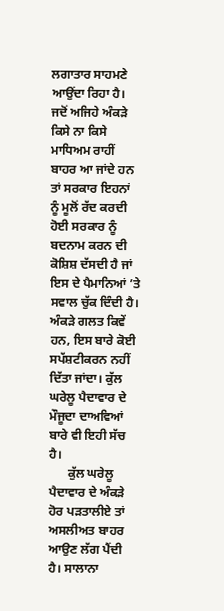ਲਗਾਤਾਰ ਸਾਹਮਣੇ ਆਉਂਦਾ ਰਿਹਾ ਹੈ। ਜਦੋਂ ਅਜਿਹੇ ਅੰਕੜੇ ਕਿਸੇ ਨਾ ਕਿਸੇ ਮਾਧਿਅਮ ਰਾਹੀਂ ਬਾਹਰ ਆ ਜਾਂਦੇ ਹਨ ਤਾਂ ਸਰਕਾਰ ਇਹਨਾਂ ਨੂੰ ਮੂਲੋਂ ਰੱਦ ਕਰਦੀ ਹੋਈ ਸਰਕਾਰ ਨੂੰ ਬਦਨਾਮ ਕਰਨ ਦੀ ਕੋਸ਼ਿਸ਼ ਦੱਸਦੀ ਹੈ ਜਾਂ ਇਸ ਦੇ ਪੈਮਾਨਿਆਂ ’ਤੇ ਸਵਾਲ ਚੁੱਕ ਦਿੰਦੀ ਹੈ। ਅੰਕੜੇ ਗਲਤ ਕਿਵੇਂ ਹਨ, ਇਸ ਬਾਰੇ ਕੋਈ ਸਪੱਸ਼ਟੀਕਰਨ ਨਹੀਂ ਦਿੱਤਾ ਜਾਂਦਾ। ਕੁੱਲ ਘਰੇਲੂ ਪੈਦਾਵਾਰ ਦੇ ਮੌਜੂਦਾ ਦਾਅਵਿਆਂ ਬਾਰੇ ਵੀ ਇਹੀ ਸੱਚ ਹੈ।
      ਕੁੱਲ ਘਰੇਲੂ ਪੈਦਾਵਾਰ ਦੇ ਅੰਕੜੇ ਹੋਰ ਪੜਤਾਲੀਏ ਤਾਂ ਅਸਲੀਅਤ ਬਾਹਰ ਆਉਣ ਲੱਗ ਪੈਂਦੀ ਹੈ। ਸਾਲਾਨਾ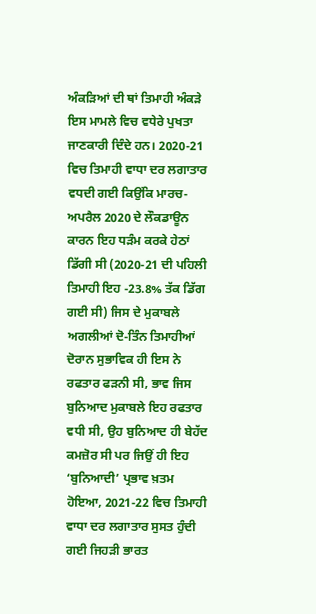ਅੰਕੜਿਆਂ ਦੀ ਥਾਂ ਤਿਮਾਹੀ ਅੰਕੜੇ ਇਸ ਮਾਮਲੇ ਵਿਚ ਵਧੇਰੇ ਪੁਖਤਾ ਜਾਣਕਾਰੀ ਦਿੰਦੇ ਹਨ। 2020-21 ਵਿਚ ਤਿਮਾਹੀ ਵਾਧਾ ਦਰ ਲਗਾਤਾਰ ਵਧਦੀ ਗਈ ਕਿਉਂਕਿ ਮਾਰਚ-ਅਪਰੈਲ 2020 ਦੇ ਲੌਕਡਾਊਨ ਕਾਰਨ ਇਹ ਧੜੰਮ ਕਰਕੇ ਹੇਠਾਂ ਡਿੱਗੀ ਸੀ (2020-21 ਦੀ ਪਹਿਲੀ ਤਿਮਾਹੀ ਇਹ -23.8% ਤੱਕ ਡਿੱਗ ਗਈ ਸੀ) ਜਿਸ ਦੇ ਮੁਕਾਬਲੇ ਅਗਲੀਆਂ ਦੋ-ਤਿੰਨ ਤਿਮਾਹੀਆਂ ਦੋਰਾਨ ਸੁਭਾਵਿਕ ਹੀ ਇਸ ਨੇ ਰਫਤਾਰ ਫੜਨੀ ਸੀ, ਭਾਵ ਜਿਸ ਬੁਨਿਆਦ ਮੁਕਾਬਲੇ ਇਹ ਰਫਤਾਰ ਵਧੀ ਸੀ, ਉਹ ਬੁਨਿਆਦ ਹੀ ਬੇਹੱਦ ਕਮਜ਼ੋਰ ਸੀ ਪਰ ਜਿਉਂ ਹੀ ਇਹ ‘ਬੁਨਿਆਦੀ’ ਪ੍ਰਭਾਵ ਖ਼ਤਮ ਹੋਇਆ, 2021-22 ਵਿਚ ਤਿਮਾਹੀ ਵਾਧਾ ਦਰ ਲਗਾਤਾਰ ਸੁਸਤ ਹੁੰਦੀ ਗਈ ਜਿਹੜੀ ਭਾਰਤ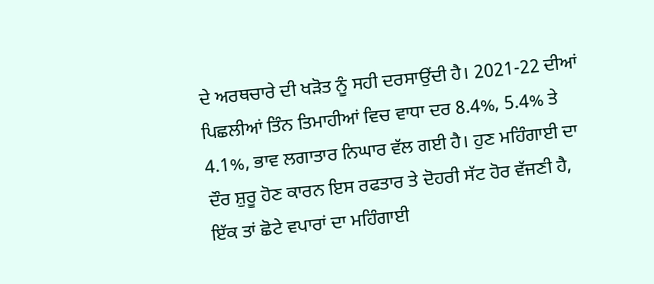ਦੇ ਅਰਥਚਾਰੇ ਦੀ ਖੜੋਤ ਨੂੰ ਸਹੀ ਦਰਸਾਉਂਦੀ ਹੈ। 2021-22 ਦੀਆਂ ਪਿਛਲੀਆਂ ਤਿੰਨ ਤਿਮਾਹੀਆਂ ਵਿਚ ਵਾਧਾ ਦਰ 8.4%, 5.4% ਤੇ 4.1%, ਭਾਵ ਲਗਾਤਾਰ ਨਿਘਾਰ ਵੱਲ ਗਈ ਹੈ। ਹੁਣ ਮਹਿੰਗਾਈ ਦਾ ਦੌਰ ਸ਼ੁਰੂ ਹੋਣ ਕਾਰਨ ਇਸ ਰਫਤਾਰ ਤੇ ਦੋਹਰੀ ਸੱਟ ਹੋਰ ਵੱਜਣੀ ਹੈ, ਇੱਕ ਤਾਂ ਛੋਟੇ ਵਪਾਰਾਂ ਦਾ ਮਹਿੰਗਾਈ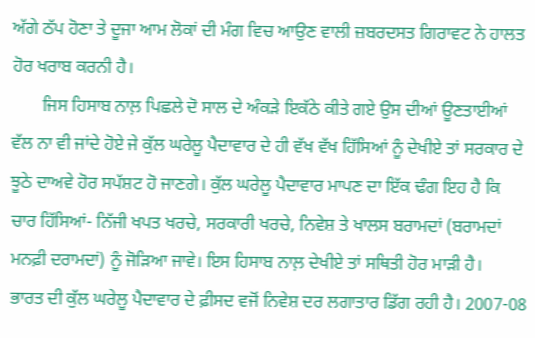ਅੱਗੇ ਠੱਪ ਹੋਣਾ ਤੇ ਦੂਜਾ ਆਮ ਲੋਕਾਂ ਦੀ ਮੰਗ ਵਿਚ ਆਉਣ ਵਾਲੀ ਜ਼ਬਰਦਸਤ ਗਿਰਾਵਟ ਨੇ ਹਾਲਤ ਹੋਰ ਖਰਾਬ ਕਰਨੀ ਹੈ।
       ਜਿਸ ਹਿਸਾਬ ਨਾਲ਼ ਪਿਛਲੇ ਦੋ ਸਾਲ ਦੇ ਅੰਕੜੇ ਇਕੱਠੇ ਕੀਤੇ ਗਏ ਉਸ ਦੀਆਂ ਊਣਤਾਈਆਂ ਵੱਲ ਨਾ ਵੀ ਜਾਂਦੇ ਹੋਏ ਜੇ ਕੁੱਲ ਘਰੇਲੂ ਪੈਦਾਵਾਰ ਦੇ ਹੀ ਵੱਖ ਵੱਖ ਹਿੱਸਿਆਂ ਨੂੰ ਦੇਖੀਏ ਤਾਂ ਸਰਕਾਰ ਦੇ ਝੂਠੇ ਦਾਅਵੇ ਹੋਰ ਸਪੱਸ਼ਟ ਹੋ ਜਾਣਗੇ। ਕੁੱਲ ਘਰੇਲੂ ਪੈਦਾਵਾਰ ਮਾਪਣ ਦਾ ਇੱਕ ਢੰਗ ਇਹ ਹੈ ਕਿ ਚਾਰ ਹਿੱਸਿਆਂ- ਨਿੱਜੀ ਖਪਤ ਖਰਚੇ, ਸਰਕਾਰੀ ਖਰਚੇ, ਨਿਵੇਸ਼ ਤੇ ਖਾਲਸ ਬਰਾਮਦਾਂ (ਬਰਾਮਦਾਂ ਮਨਫ਼ੀ ਦਰਾਮਦਾਂ) ਨੂੰ ਜੋੜਿਆ ਜਾਵੇ। ਇਸ ਹਿਸਾਬ ਨਾਲ਼ ਦੇਖੀਏ ਤਾਂ ਸਥਿਤੀ ਹੋਰ ਮਾੜੀ ਹੈ।
ਭਾਰਤ ਦੀ ਕੁੱਲ ਘਰੇਲੂ ਪੈਦਾਵਾਰ ਦੇ ਫ਼ੀਸਦ ਵਜੋਂ ਨਿਵੇਸ਼ ਦਰ ਲਗਾਤਾਰ ਡਿੱਗ ਰਹੀ ਹੈ। 2007-08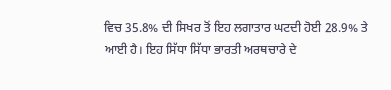ਵਿਚ 35.8% ਦੀ ਸਿਖਰ ਤੋਂ ਇਹ ਲਗਾਤਾਰ ਘਟਦੀ ਹੋਈ 28.9% ਤੇ ਆਈ ਹੈ। ਇਹ ਸਿੱਧਾ ਸਿੱਧਾ ਭਾਰਤੀ ਅਰਥਚਾਰੇ ਦੇ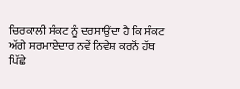ਚਿਰਕਾਲੀ ਸੰਕਟ ਨੂੰ ਦਰਸਾਉਂਦਾ ਹੈ ਕਿ ਸੰਕਟ ਅੱਗੇ ਸਰਮਾਏਦਾਰ ਨਵੇਂ ਨਿਵੇਸ਼ ਕਰਨੋਂ ਹੱਥ ਪਿੱਛੇ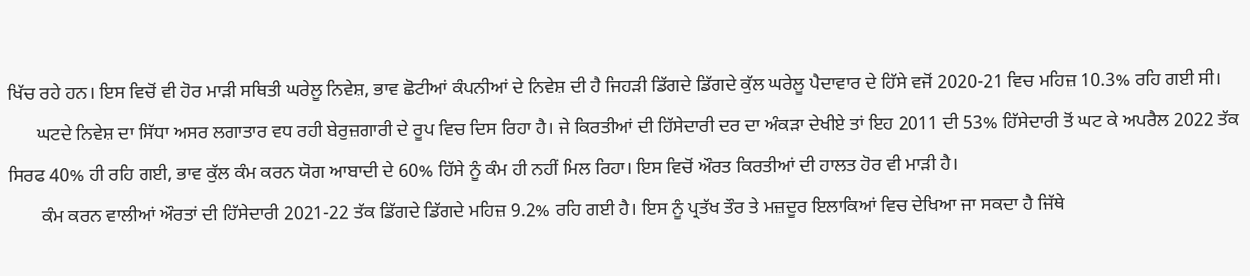ਖਿੱਚ ਰਹੇ ਹਨ। ਇਸ ਵਿਚੋਂ ਵੀ ਹੋਰ ਮਾੜੀ ਸਥਿਤੀ ਘਰੇਲੂ ਨਿਵੇਸ਼, ਭਾਵ ਛੋਟੀਆਂ ਕੰਪਨੀਆਂ ਦੇ ਨਿਵੇਸ਼ ਦੀ ਹੈ ਜਿਹੜੀ ਡਿੱਗਦੇ ਡਿੱਗਦੇ ਕੁੱਲ ਘਰੇਲੂ ਪੈਦਾਵਾਰ ਦੇ ਹਿੱਸੇ ਵਜੋਂ 2020-21 ਵਿਚ ਮਹਿਜ਼ 10.3% ਰਹਿ ਗਈ ਸੀ।
      ਘਟਦੇ ਨਿਵੇਸ਼ ਦਾ ਸਿੱਧਾ ਅਸਰ ਲਗਾਤਾਰ ਵਧ ਰਹੀ ਬੇਰੁਜ਼ਗਾਰੀ ਦੇ ਰੂਪ ਵਿਚ ਦਿਸ ਰਿਹਾ ਹੈ। ਜੇ ਕਿਰਤੀਆਂ ਦੀ ਹਿੱਸੇਦਾਰੀ ਦਰ ਦਾ ਅੰਕੜਾ ਦੇਖੀਏ ਤਾਂ ਇਹ 2011 ਦੀ 53% ਹਿੱਸੇਦਾਰੀ ਤੋਂ ਘਟ ਕੇ ਅਪਰੈਲ 2022 ਤੱਕ ਸਿਰਫ 40% ਹੀ ਰਹਿ ਗਈ, ਭਾਵ ਕੁੱਲ ਕੰਮ ਕਰਨ ਯੋਗ ਆਬਾਦੀ ਦੇ 60% ਹਿੱਸੇ ਨੂੰ ਕੰਮ ਹੀ ਨਹੀਂ ਮਿਲ ਰਿਹਾ। ਇਸ ਵਿਚੋਂ ਔਰਤ ਕਿਰਤੀਆਂ ਦੀ ਹਾਲਤ ਹੋਰ ਵੀ ਮਾੜੀ ਹੈ।
       ਕੰਮ ਕਰਨ ਵਾਲੀਆਂ ਔਰਤਾਂ ਦੀ ਹਿੱਸੇਦਾਰੀ 2021-22 ਤੱਕ ਡਿੱਗਦੇ ਡਿੱਗਦੇ ਮਹਿਜ਼ 9.2% ਰਹਿ ਗਈ ਹੈ। ਇਸ ਨੂੰ ਪ੍ਰਤੱਖ ਤੌਰ ਤੇ ਮਜ਼ਦੂਰ ਇਲਾਕਿਆਂ ਵਿਚ ਦੇਖਿਆ ਜਾ ਸਕਦਾ ਹੈ ਜਿੱਥੇ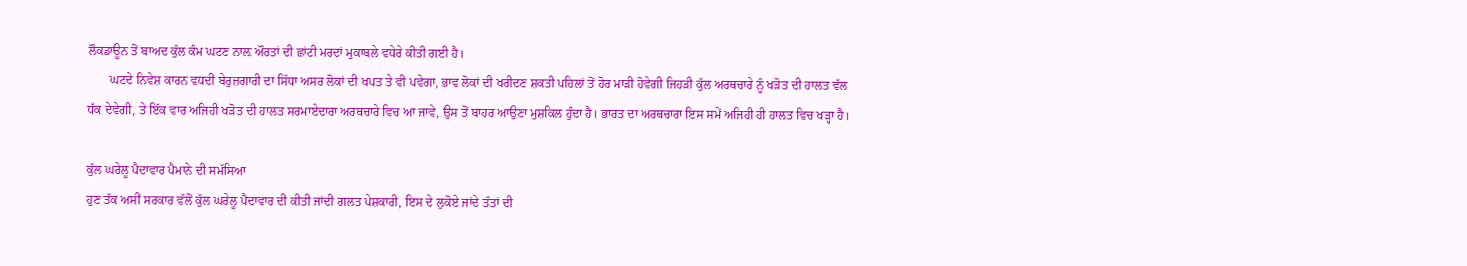ਲੌਕਡਾਊਨ ਤੋਂ ਬਾਅਦ ਕੁੱਲ ਕੰਮ ਘਟਣ ਨਾਲ਼ ਔਰਤਾਂ ਦੀ ਛਾਂਟੀ ਮਰਦਾਂ ਮੁਕਾਬਲੇ ਵਧੇਰੇ ਕੀਤੀ ਗਈ ਹੈ।
       ਘਟਦੇ ਨਿਵੇਸ਼ ਕਾਰਨ ਵਧਦੀ ਬੇਰੁਜ਼ਗਾਰੀ ਦਾ ਸਿੱਧਾ ਅਸਰ ਲੋਕਾਂ ਦੀ ਖਪਤ ਤੇ ਵੀ ਪਵੇਗਾ, ਭਾਵ ਲੋਕਾਂ ਦੀ ਖਰੀਦਣ ਸ਼ਕਤੀ ਪਹਿਲਾਂ ਤੋਂ ਹੋਰ ਮਾੜੀ ਹੋਵੇਗੀ ਜਿਹੜੀ ਕੁੱਲ ਅਰਥਚਾਰੇ ਨੂੰ ਖੜੋਤ ਦੀ ਹਾਲਤ ਵੱਲ ਧੱਕ ਦੇਵੇਗੀ, ਤੇ ਇੱਕ ਵਾਰ ਅਜਿਹੀ ਖੜੋਤ ਦੀ ਹਾਲਤ ਸਰਮਾਏਦਾਰਾ ਅਰਥਚਾਰੇ ਵਿਚ ਆ ਜਾਵੇ, ਉਸ ਤੋਂ ਬਾਹਰ ਆਉਣਾ ਮੁਸ਼ਕਿਲ ਹੁੰਦਾ ਹੈ। ਭਾਰਤ ਦਾ ਅਰਥਚਾਰਾ ਇਸ ਸਮੇਂ ਅਜਿਹੀ ਹੀ ਹਾਲਤ ਵਿਚ ਖੜ੍ਹਾ ਹੈ।

ਕੁੱਲ ਘਰੇਲੂ ਪੈਦਾਵਾਰ ਪੈਮਾਨੇ ਦੀ ਸਮੱਸਿਆ
ਹੁਣ ਤੱਕ ਅਸੀਂ ਸਰਕਾਰ ਵੱਲੋਂ ਕੁੱਲ ਘਰੇਲੂ ਪੈਦਾਵਾਰ ਦੀ ਕੀਤੀ ਜਾਂਦੀ ਗਲਤ ਪੇਸ਼ਕਾਰੀ, ਇਸ ਦੇ ਲੁਕੋਏ ਜਾਂਦੇ ਤੱਤਾਂ ਦੀ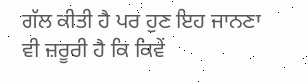ਗੱਲ ਕੀਤੀ ਹੈ ਪਰ ਹੁਣ ਇਹ ਜਾਨਣਾ ਵੀ ਜ਼ਰੂਰੀ ਹੈ ਕਿ ਕਿਵੇਂ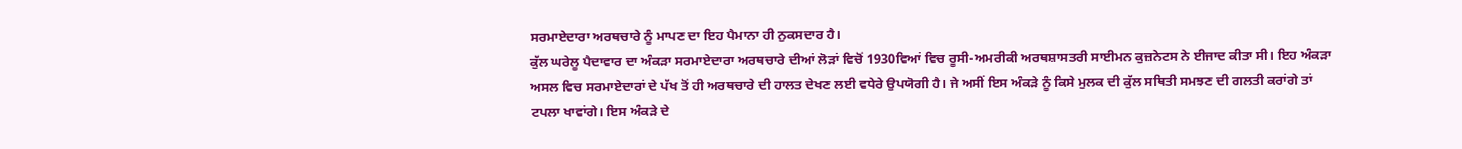ਸਰਮਾਏਦਾਰਾ ਅਰਥਚਾਰੇ ਨੂੰ ਮਾਪਣ ਦਾ ਇਹ ਪੈਮਾਨਾ ਹੀ ਨੁਕਸਦਾਰ ਹੈ।
ਕੁੱਲ ਘਰੇਲੂ ਪੈਦਾਵਾਰ ਦਾ ਅੰਕੜਾ ਸਰਮਾਏਦਾਰਾ ਅਰਥਚਾਰੇ ਦੀਆਂ ਲੋੜਾਂ ਵਿਚੋਂ 1930ਵਿਆਂ ਵਿਚ ਰੂਸੀ-ਅਮਰੀਕੀ ਅਰਥਸ਼ਾਸਤਰੀ ਸਾਈਮਨ ਕੁਜ਼ਨੇਟਸ ਨੇ ਈਜਾਦ ਕੀਤਾ ਸੀ। ਇਹ ਅੰਕੜਾ ਅਸਲ ਵਿਚ ਸਰਮਾਏਦਾਰਾਂ ਦੇ ਪੱਖ ਤੋਂ ਹੀ ਅਰਥਚਾਰੇ ਦੀ ਹਾਲਤ ਦੇਖਣ ਲਈ ਵਧੇਰੇ ਉਪਯੋਗੀ ਹੈ। ਜੇ ਅਸੀਂ ਇਸ ਅੰਕੜੇ ਨੂੰ ਕਿਸੇ ਮੁਲਕ ਦੀ ਕੁੱਲ ਸਥਿਤੀ ਸਮਝਣ ਦੀ ਗਲਤੀ ਕਰਾਂਗੇ ਤਾਂ ਟਪਲਾ ਖਾਵਾਂਗੇ। ਇਸ ਅੰਕੜੇ ਦੇ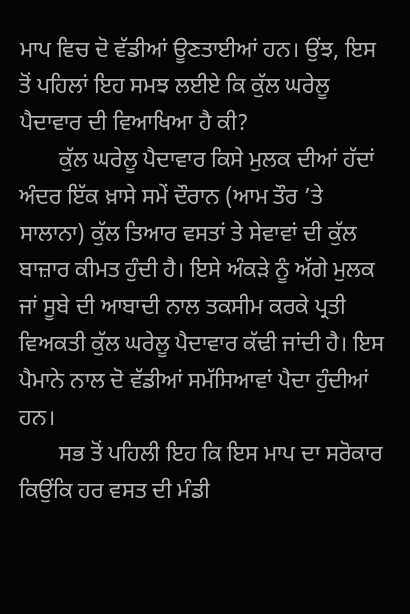ਮਾਪ ਵਿਚ ਦੋ ਵੱਡੀਆਂ ਊਣਤਾਈਆਂ ਹਨ। ਉਂਝ, ਇਸ ਤੋਂ ਪਹਿਲਾਂ ਇਹ ਸਮਝ ਲਈਏ ਕਿ ਕੁੱਲ ਘਰੇਲੂ ਪੈਦਾਵਾਰ ਦੀ ਵਿਆਖਿਆ ਹੈ ਕੀ?
       ਕੁੱਲ ਘਰੇਲੂ ਪੈਦਾਵਾਰ ਕਿਸੇ ਮੁਲਕ ਦੀਆਂ ਹੱਦਾਂ ਅੰਦਰ ਇੱਕ ਖ਼ਾਸੇ ਸਮੇਂ ਦੌਰਾਨ (ਆਮ ਤੌਰ ’ਤੇ ਸਾਲਾਨਾ) ਕੁੱਲ ਤਿਆਰ ਵਸਤਾਂ ਤੇ ਸੇਵਾਵਾਂ ਦੀ ਕੁੱਲ ਬਾਜ਼ਾਰ ਕੀਮਤ ਹੁੰਦੀ ਹੈ। ਇਸੇ ਅੰਕੜੇ ਨੂੰ ਅੱਗੇ ਮੁਲਕ ਜਾਂ ਸੂਬੇ ਦੀ ਆਬਾਦੀ ਨਾਲ ਤਕਸੀਮ ਕਰਕੇ ਪ੍ਰਤੀ ਵਿਅਕਤੀ ਕੁੱਲ ਘਰੇਲੂ ਪੈਦਾਵਾਰ ਕੱਢੀ ਜਾਂਦੀ ਹੈ। ਇਸ ਪੈਮਾਨੇ ਨਾਲ ਦੋ ਵੱਡੀਆਂ ਸਮੱਸਿਆਵਾਂ ਪੈਦਾ ਹੁੰਦੀਆਂ ਹਨ।
       ਸਭ ਤੋਂ ਪਹਿਲੀ ਇਹ ਕਿ ਇਸ ਮਾਪ ਦਾ ਸਰੋਕਾਰ ਕਿਉਂਕਿ ਹਰ ਵਸਤ ਦੀ ਮੰਡੀ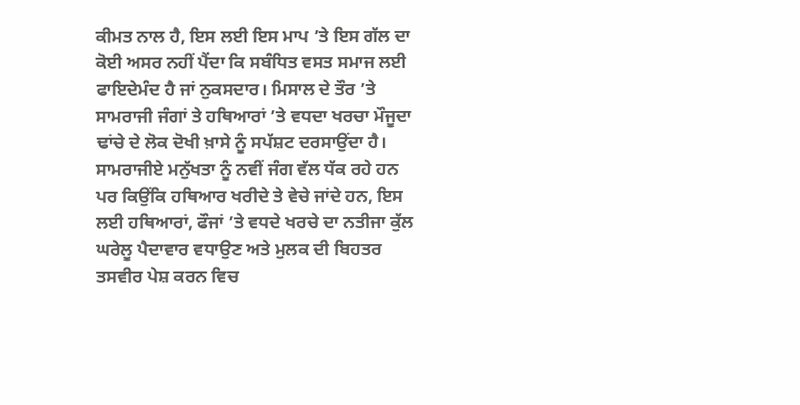ਕੀਮਤ ਨਾਲ ਹੈ, ਇਸ ਲਈ ਇਸ ਮਾਪ ’ਤੇ ਇਸ ਗੱਲ ਦਾ ਕੋਈ ਅਸਰ ਨਹੀਂ ਪੈਂਦਾ ਕਿ ਸਬੰਧਿਤ ਵਸਤ ਸਮਾਜ ਲਈ ਫਾਇਦੇਮੰਦ ਹੈ ਜਾਂ ਨੁਕਸਦਾਰ। ਮਿਸਾਲ ਦੇ ਤੌਰ ’ਤੇ ਸਾਮਰਾਜੀ ਜੰਗਾਂ ਤੇ ਹਥਿਆਰਾਂ ’ਤੇ ਵਧਦਾ ਖਰਚਾ ਮੌਜੂਦਾ ਢਾਂਚੇ ਦੇ ਲੋਕ ਦੋਖੀ ਖ਼ਾਸੇ ਨੂੰ ਸਪੱਸ਼ਟ ਦਰਸਾਉਂਦਾ ਹੈ। ਸਾਮਰਾਜੀਏ ਮਨੁੱਖਤਾ ਨੂੰ ਨਵੀਂ ਜੰਗ ਵੱਲ ਧੱਕ ਰਹੇ ਹਨ ਪਰ ਕਿਉਂਕਿ ਹਥਿਆਰ ਖਰੀਦੇ ਤੇ ਵੇਚੇ ਜਾਂਦੇ ਹਨ, ਇਸ ਲਈ ਹਥਿਆਰਾਂ, ਫੌਜਾਂ ’ਤੇ ਵਧਦੇ ਖਰਚੇ ਦਾ ਨਤੀਜਾ ਕੁੱਲ ਘਰੇਲੂ ਪੈਦਾਵਾਰ ਵਧਾਉਣ ਅਤੇ ਮੁਲਕ ਦੀ ਬਿਹਤਰ ਤਸਵੀਰ ਪੇਸ਼ ਕਰਨ ਵਿਚ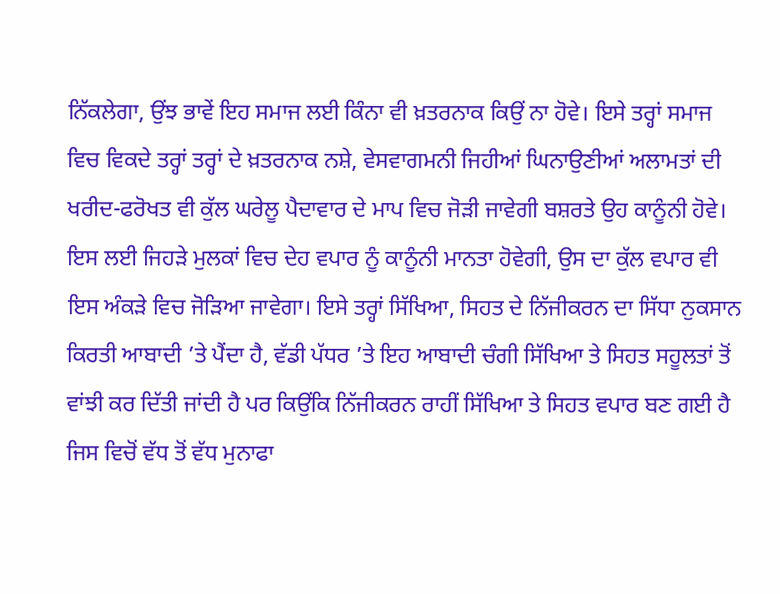ਨਿੱਕਲੇਗਾ, ਉਂਝ ਭਾਵੇਂ ਇਹ ਸਮਾਜ ਲਈ ਕਿੰਨਾ ਵੀ ਖ਼ਤਰਨਾਕ ਕਿਉਂ ਨਾ ਹੋਵੇ। ਇਸੇ ਤਰ੍ਹਾਂ ਸਮਾਜ ਵਿਚ ਵਿਕਦੇ ਤਰ੍ਹਾਂ ਤਰ੍ਹਾਂ ਦੇ ਖ਼ਤਰਨਾਕ ਨਸ਼ੇ, ਵੇਸਵਾਗਮਨੀ ਜਿਹੀਆਂ ਘਿਨਾਉਣੀਆਂ ਅਲਾਮਤਾਂ ਦੀ ਖਰੀਦ-ਫਰੋਖਤ ਵੀ ਕੁੱਲ ਘਰੇਲੂ ਪੈਦਾਵਾਰ ਦੇ ਮਾਪ ਵਿਚ ਜੋੜੀ ਜਾਵੇਗੀ ਬਸ਼ਰਤੇ ਉਹ ਕਾਨੂੰਨੀ ਹੋਵੇ। ਇਸ ਲਈ ਜਿਹੜੇ ਮੁਲਕਾਂ ਵਿਚ ਦੇਹ ਵਪਾਰ ਨੂੰ ਕਾਨੂੰਨੀ ਮਾਨਤਾ ਹੋਵੇਗੀ, ਉਸ ਦਾ ਕੁੱਲ ਵਪਾਰ ਵੀ ਇਸ ਅੰਕੜੇ ਵਿਚ ਜੋੜਿਆ ਜਾਵੇਗਾ। ਇਸੇ ਤਰ੍ਹਾਂ ਸਿੱਖਿਆ, ਸਿਹਤ ਦੇ ਨਿੱਜੀਕਰਨ ਦਾ ਸਿੱਧਾ ਨੁਕਸਾਨ ਕਿਰਤੀ ਆਬਾਦੀ ’ਤੇ ਪੈਂਦਾ ਹੈ, ਵੱਡੀ ਪੱਧਰ ’ਤੇ ਇਹ ਆਬਾਦੀ ਚੰਗੀ ਸਿੱਖਿਆ ਤੇ ਸਿਹਤ ਸਹੂਲਤਾਂ ਤੋਂ ਵਾਂਝੀ ਕਰ ਦਿੱਤੀ ਜਾਂਦੀ ਹੈ ਪਰ ਕਿਉਂਕਿ ਨਿੱਜੀਕਰਨ ਰਾਹੀਂ ਸਿੱਖਿਆ ਤੇ ਸਿਹਤ ਵਪਾਰ ਬਣ ਗਈ ਹੈ ਜਿਸ ਵਿਚੋਂ ਵੱਧ ਤੋਂ ਵੱਧ ਮੁਨਾਫਾ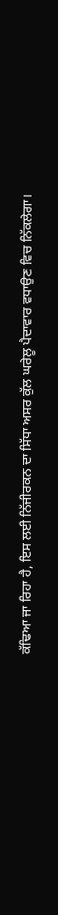ਕੱਢਿਆ ਜਾ ਰਿਹਾ ਹੈ, ਇਸ ਲਈ ਨਿੱਜੀਰਕਨ ਦਾ ਸਿੱਧਾ ਅਸਰ ਕੁੱਲ ਘਰੇਲੂ ਪੈਦਾਵਾਰ ਵਧਾਉਣ ਵਿਚ ਨਿੱਕਲੇਗਾ।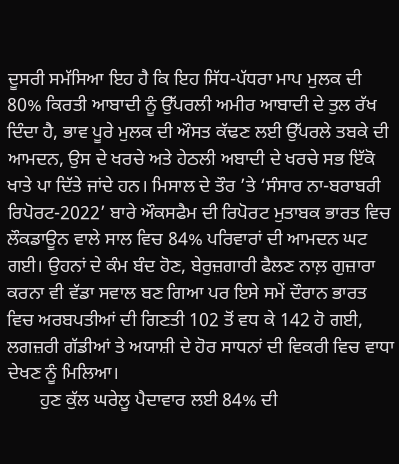ਦੂਸਰੀ ਸਮੱਸਿਆ ਇਹ ਹੈ ਕਿ ਇਹ ਸਿੱਧ-ਪੱਧਰਾ ਮਾਪ ਮੁਲਕ ਦੀ 80% ਕਿਰਤੀ ਆਬਾਦੀ ਨੂੰ ਉੱਪਰਲੀ ਅਮੀਰ ਆਬਾਦੀ ਦੇ ਤੁਲ ਰੱਖ ਦਿੰਦਾ ਹੈ, ਭਾਵ ਪੂਰੇ ਮੁਲਕ ਦੀ ਔਸਤ ਕੱਢਣ ਲਈ ਉੱਪਰਲੇ ਤਬਕੇ ਦੀ ਆਮਦਨ, ਉਸ ਦੇ ਖਰਚੇ ਅਤੇ ਹੇਠਲੀ ਅਬਾਦੀ ਦੇ ਖਰਚੇ ਸਭ ਇੱਕੋ ਖਾਤੇ ਪਾ ਦਿੱਤੇ ਜਾਂਦੇ ਹਨ। ਮਿਸਾਲ ਦੇ ਤੌਰ ’ਤੇ ‘ਸੰਸਾਰ ਨਾ-ਬਰਾਬਰੀ ਰਿਪੋਰਟ-2022’ ਬਾਰੇ ਔਕਸਫੈਮ ਦੀ ਰਿਪੋਰਟ ਮੁਤਾਬਕ ਭਾਰਤ ਵਿਚ ਲੌਕਡਾਊਨ ਵਾਲੇ ਸਾਲ ਵਿਚ 84% ਪਰਿਵਾਰਾਂ ਦੀ ਆਮਦਨ ਘਟ ਗਈ। ਉਹਨਾਂ ਦੇ ਕੰਮ ਬੰਦ ਹੋਣ, ਬੇਰੁਜ਼ਗਾਰੀ ਫੈਲਣ ਨਾਲ਼ ਗੁਜ਼ਾਰਾ ਕਰਨਾ ਵੀ ਵੱਡਾ ਸਵਾਲ ਬਣ ਗਿਆ ਪਰ ਇਸੇ ਸਮੇਂ ਦੌਰਾਨ ਭਾਰਤ ਵਿਚ ਅਰਬਪਤੀਆਂ ਦੀ ਗਿਣਤੀ 102 ਤੋਂ ਵਧ ਕੇ 142 ਹੋ ਗਈ, ਲਗਜ਼ਰੀ ਗੱਡੀਆਂ ਤੇ ਅਯਾਸ਼ੀ ਦੇ ਹੋਰ ਸਾਧਨਾਂ ਦੀ ਵਿਕਰੀ ਵਿਚ ਵਾਧਾ ਦੇਖਣ ਨੂੰ ਮਿਲਿਆ।
       ਹੁਣ ਕੁੱਲ ਘਰੇਲੂ ਪੈਦਾਵਾਰ ਲਈ 84% ਦੀ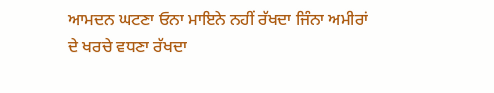ਆਮਦਨ ਘਟਣਾ ਓਨਾ ਮਾਇਨੇ ਨਹੀਂ ਰੱਖਦਾ ਜਿੰਨਾ ਅਮੀਰਾਂ ਦੇ ਖਰਚੇ ਵਧਣਾ ਰੱਖਦਾ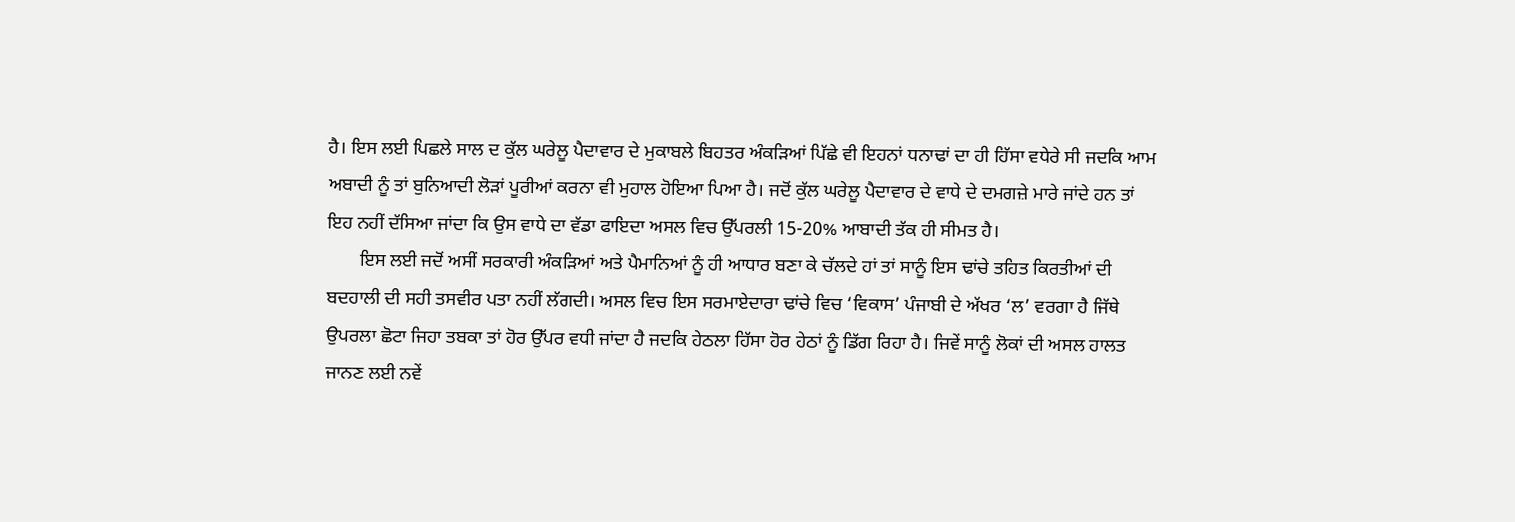ਹੈ। ਇਸ ਲਈ ਪਿਛਲੇ ਸਾਲ ਦ ਕੁੱਲ ਘਰੇਲੂ ਪੈਦਾਵਾਰ ਦੇ ਮੁਕਾਬਲੇ ਬਿਹਤਰ ਅੰਕੜਿਆਂ ਪਿੱਛੇ ਵੀ ਇਹਨਾਂ ਧਨਾਢਾਂ ਦਾ ਹੀ ਹਿੱਸਾ ਵਧੇਰੇ ਸੀ ਜਦਕਿ ਆਮ ਅਬਾਦੀ ਨੂੰ ਤਾਂ ਬੁਨਿਆਦੀ ਲੋੜਾਂ ਪੂਰੀਆਂ ਕਰਨਾ ਵੀ ਮੁਹਾਲ ਹੋਇਆ ਪਿਆ ਹੈ। ਜਦੋਂ ਕੁੱਲ ਘਰੇਲੂ ਪੈਦਾਵਾਰ ਦੇ ਵਾਧੇ ਦੇ ਦਮਗਜ਼ੇ ਮਾਰੇ ਜਾਂਦੇ ਹਨ ਤਾਂ ਇਹ ਨਹੀਂ ਦੱਸਿਆ ਜਾਂਦਾ ਕਿ ਉਸ ਵਾਧੇ ਦਾ ਵੱਡਾ ਫਾਇਦਾ ਅਸਲ ਵਿਚ ਉੱਪਰਲੀ 15-20% ਆਬਾਦੀ ਤੱਕ ਹੀ ਸੀਮਤ ਹੈ।
       ਇਸ ਲਈ ਜਦੋਂ ਅਸੀਂ ਸਰਕਾਰੀ ਅੰਕੜਿਆਂ ਅਤੇ ਪੈਮਾਨਿਆਂ ਨੂੰ ਹੀ ਆਧਾਰ ਬਣਾ ਕੇ ਚੱਲਦੇ ਹਾਂ ਤਾਂ ਸਾਨੂੰ ਇਸ ਢਾਂਚੇ ਤਹਿਤ ਕਿਰਤੀਆਂ ਦੀ ਬਦਹਾਲੀ ਦੀ ਸਹੀ ਤਸਵੀਰ ਪਤਾ ਨਹੀਂ ਲੱਗਦੀ। ਅਸਲ ਵਿਚ ਇਸ ਸਰਮਾਏਦਾਰਾ ਢਾਂਚੇ ਵਿਚ ‘ਵਿਕਾਸ’ ਪੰਜਾਬੀ ਦੇ ਅੱਖਰ ‘ਲ’ ਵਰਗਾ ਹੈ ਜਿੱਥੇ ਉਪਰਲਾ ਛੋਟਾ ਜਿਹਾ ਤਬਕਾ ਤਾਂ ਹੋਰ ਉੱਪਰ ਵਧੀ ਜਾਂਦਾ ਹੈ ਜਦਕਿ ਹੇਠਲਾ ਹਿੱਸਾ ਹੋਰ ਹੇਠਾਂ ਨੂੰ ਡਿੱਗ ਰਿਹਾ ਹੈ। ਜਿਵੇਂ ਸਾਨੂੰ ਲੋਕਾਂ ਦੀ ਅਸਲ ਹਾਲਤ ਜਾਨਣ ਲਈ ਨਵੇਂ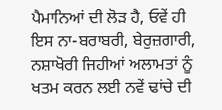ਪੈਮਾਨਿਆਂ ਦੀ ਲੋੜ ਹੈ, ਓਵੇਂ ਹੀ ਇਸ ਨਾ-ਬਰਾਬਰੀ, ਬੇਰੁਜ਼ਗਾਰੀ, ਨਸ਼ਾਖੋਰੀ ਜਿਹੀਆਂ ਅਲਾਮਤਾਂ ਨੂੰ ਖਤਮ ਕਰਨ ਲਈ ਨਵੇਂ ਢਾਂਚੇ ਦੀ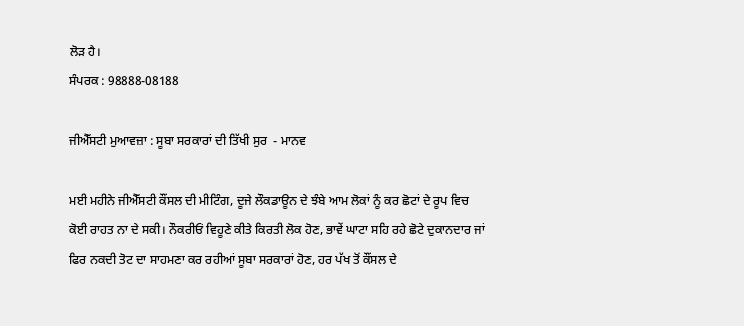ਲੋੜ ਹੈ।
ਸੰਪਰਕ : 98888-08188

ਜੀਐੱਸਟੀ ਮੁਆਵਜ਼ਾ : ਸੂਬਾ ਸਰਕਾਰਾਂ ਦੀ ਤਿੱਖੀ ਸੁਰ  - ਮਾਨਵ

ਮਈ ਮਹੀਨੇ ਜੀਐੱਸਟੀ ਕੌਂਸਲ ਦੀ ਮੀਟਿੰਗ, ਦੂਜੇ ਲੌਕਡਾਊਨ ਦੇ ਝੰਬੇ ਆਮ ਲੋਕਾਂ ਨੂੰ ਕਰ ਛੋਟਾਂ ਦੇ ਰੂਪ ਵਿਚ ਕੋਈ ਰਾਹਤ ਨਾ ਦੇ ਸਕੀ। ਨੌਕਰੀਓਂ ਵਿਹੂਣੇ ਕੀਤੇ ਕਿਰਤੀ ਲੋਕ ਹੋਣ, ਭਾਵੇਂ ਘਾਟਾ ਸਹਿ ਰਹੇ ਛੋਟੇ ਦੁਕਾਨਦਾਰ ਜਾਂ ਫਿਰ ਨਕਦੀ ਤੋਟ ਦਾ ਸਾਹਮਣਾ ਕਰ ਰਹੀਆਂ ਸੂਬਾ ਸਰਕਾਰਾਂ ਹੋਣ, ਹਰ ਪੱਖ ਤੋਂ ਕੌਂਸਲ ਦੇ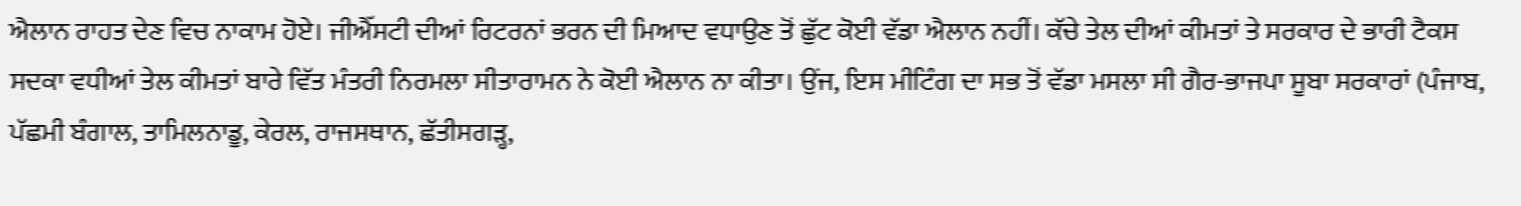ਐਲਾਨ ਰਾਹਤ ਦੇਣ ਵਿਚ ਨਾਕਾਮ ਹੋਏ। ਜੀਐੱਸਟੀ ਦੀਆਂ ਰਿਟਰਨਾਂ ਭਰਨ ਦੀ ਮਿਆਦ ਵਧਾਉਣ ਤੋਂ ਛੁੱਟ ਕੋਈ ਵੱਡਾ ਐਲਾਨ ਨਹੀਂ। ਕੱਚੇ ਤੇਲ ਦੀਆਂ ਕੀਮਤਾਂ ਤੇ ਸਰਕਾਰ ਦੇ ਭਾਰੀ ਟੈਕਸ ਸਦਕਾ ਵਧੀਆਂ ਤੇਲ ਕੀਮਤਾਂ ਬਾਰੇ ਵਿੱਤ ਮੰਤਰੀ ਨਿਰਮਲਾ ਸੀਤਾਰਾਮਨ ਨੇ ਕੋਈ ਐਲਾਨ ਨਾ ਕੀਤਾ। ਉਂਜ, ਇਸ ਮੀਟਿੰਗ ਦਾ ਸਭ ਤੋਂ ਵੱਡਾ ਮਸਲਾ ਸੀ ਗੈਰ-ਭਾਜਪਾ ਸੂਬਾ ਸਰਕਾਰਾਂ (ਪੰਜਾਬ, ਪੱਛਮੀ ਬੰਗਾਲ, ਤਾਮਿਲਨਾਡੂ, ਕੇਰਲ, ਰਾਜਸਥਾਨ, ਛੱਤੀਸਗੜ੍ਹ,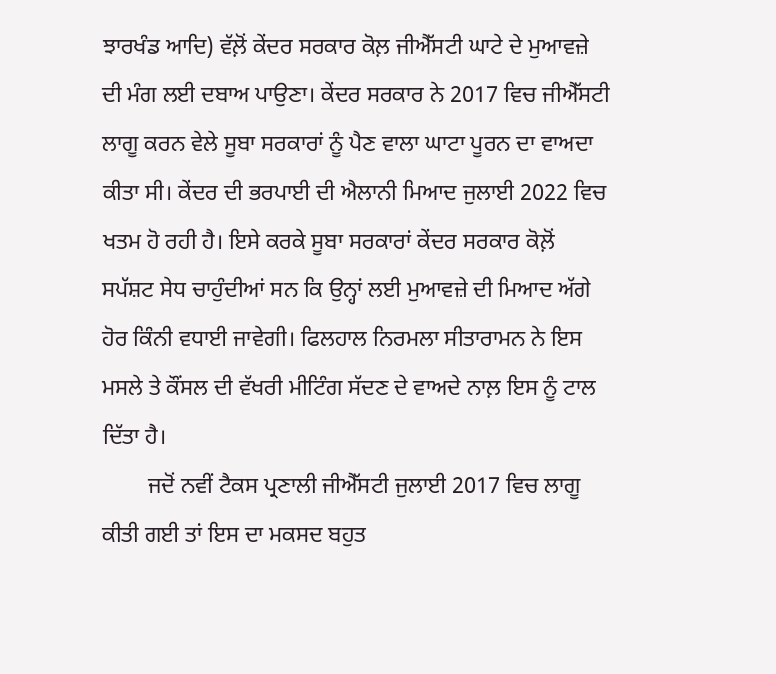ਝਾਰਖੰਡ ਆਦਿ) ਵੱਲ਼ੋਂ ਕੇਂਦਰ ਸਰਕਾਰ ਕੋਲ਼ ਜੀਐੱਸਟੀ ਘਾਟੇ ਦੇ ਮੁਆਵਜ਼ੇ ਦੀ ਮੰਗ ਲਈ ਦਬਾਅ ਪਾਉਣਾ। ਕੇਂਦਰ ਸਰਕਾਰ ਨੇ 2017 ਵਿਚ ਜੀਐੱਸਟੀ ਲਾਗੂ ਕਰਨ ਵੇਲੇ ਸੂਬਾ ਸਰਕਾਰਾਂ ਨੂੰ ਪੈਣ ਵਾਲਾ ਘਾਟਾ ਪੂਰਨ ਦਾ ਵਾਅਦਾ ਕੀਤਾ ਸੀ। ਕੇਂਦਰ ਦੀ ਭਰਪਾਈ ਦੀ ਐਲਾਨੀ ਮਿਆਦ ਜੁਲਾਈ 2022 ਵਿਚ ਖਤਮ ਹੋ ਰਹੀ ਹੈ। ਇਸੇ ਕਰਕੇ ਸੂਬਾ ਸਰਕਾਰਾਂ ਕੇਂਦਰ ਸਰਕਾਰ ਕੋਲ਼ੋਂ ਸਪੱਸ਼ਟ ਸੇਧ ਚਾਹੁੰਦੀਆਂ ਸਨ ਕਿ ਉਨ੍ਹਾਂ ਲਈ ਮੁਆਵਜ਼ੇ ਦੀ ਮਿਆਦ ਅੱਗੇ ਹੋਰ ਕਿੰਨੀ ਵਧਾਈ ਜਾਵੇਗੀ। ਫਿਲਹਾਲ ਨਿਰਮਲਾ ਸੀਤਾਰਾਮਨ ਨੇ ਇਸ ਮਸਲੇ ਤੇ ਕੌਂਸਲ ਦੀ ਵੱਖਰੀ ਮੀਟਿੰਗ ਸੱਦਣ ਦੇ ਵਾਅਦੇ ਨਾਲ਼ ਇਸ ਨੂੰ ਟਾਲ ਦਿੱਤਾ ਹੈ।
        ਜਦੋਂ ਨਵੀਂ ਟੈਕਸ ਪ੍ਰਣਾਲੀ ਜੀਐੱਸਟੀ ਜੁਲਾਈ 2017 ਵਿਚ ਲਾਗੂ ਕੀਤੀ ਗਈ ਤਾਂ ਇਸ ਦਾ ਮਕਸਦ ਬਹੁਤ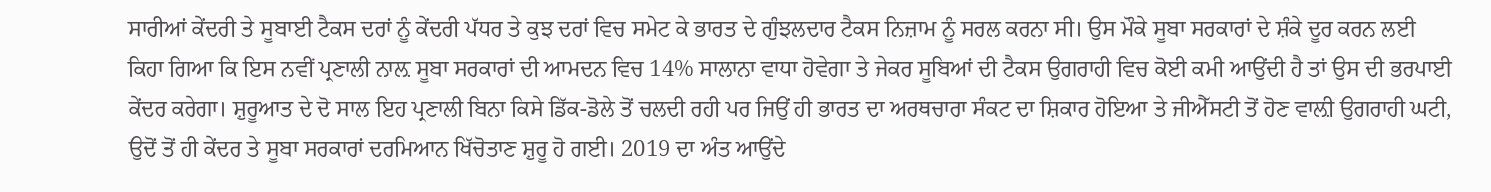ਸਾਰੀਆਂ ਕੇਂਦਰੀ ਤੇ ਸੂਬਾਈ ਟੈਕਸ ਦਰਾਂ ਨੂੰ ਕੇਂਦਰੀ ਪੱਧਰ ਤੇ ਕੁਝ ਦਰਾਂ ਵਿਚ ਸਮੇਟ ਕੇ ਭਾਰਤ ਦੇ ਗੁੰਝਲਦਾਰ ਟੈਕਸ ਨਿਜ਼ਾਮ ਨੂੰ ਸਰਲ ਕਰਨਾ ਸੀ। ਉਸ ਮੌਕੇ ਸੂਬਾ ਸਰਕਾਰਾਂ ਦੇ ਸ਼ੰਕੇ ਦੂਰ ਕਰਨ ਲਈ ਕਿਹਾ ਗਿਆ ਕਿ ਇਸ ਨਵੀਂ ਪ੍ਰਣਾਲੀ ਨਾਲ਼ ਸੂਬਾ ਸਰਕਾਰਾਂ ਦੀ ਆਮਦਨ ਵਿਚ 14% ਸਾਲਾਨਾ ਵਾਧਾ ਹੋਵੇਗਾ ਤੇ ਜੇਕਰ ਸੂਬਿਆਂ ਦੀ ਟੈਕਸ ਉਗਰਾਹੀ ਵਿਚ ਕੋਈ ਕਮੀ ਆਉਂਦੀ ਹੈ ਤਾਂ ਉਸ ਦੀ ਭਰਪਾਈ ਕੇਂਦਰ ਕਰੇਗਾ। ਸ਼ੁਰੂਆਤ ਦੇ ਦੋ ਸਾਲ ਇਹ ਪ੍ਰਣਾਲੀ ਬਿਨਾ ਕਿਸੇ ਡਿੱਕ-ਡੋਲੇ ਤੋਂ ਚਲਦੀ ਰਹੀ ਪਰ ਜਿਉਂ ਹੀ ਭਾਰਤ ਦਾ ਅਰਥਚਾਰਾ ਸੰਕਟ ਦਾ ਸ਼ਿਕਾਰ ਹੋਇਆ ਤੇ ਜੀਐੱਸਟੀ ਤੋਂ ਹੋਣ ਵਾਲ਼ੀ ਉਗਰਾਹੀ ਘਟੀ, ਉਦੋਂ ਤੋਂ ਹੀ ਕੇਂਦਰ ਤੇ ਸੂਬਾ ਸਰਕਾਰਾਂ ਦਰਮਿਆਨ ਖਿੱਚੋਤਾਣ ਸ਼ੁਰੂ ਹੋ ਗਈ। 2019 ਦਾ ਅੰਤ ਆਉਂਦੇ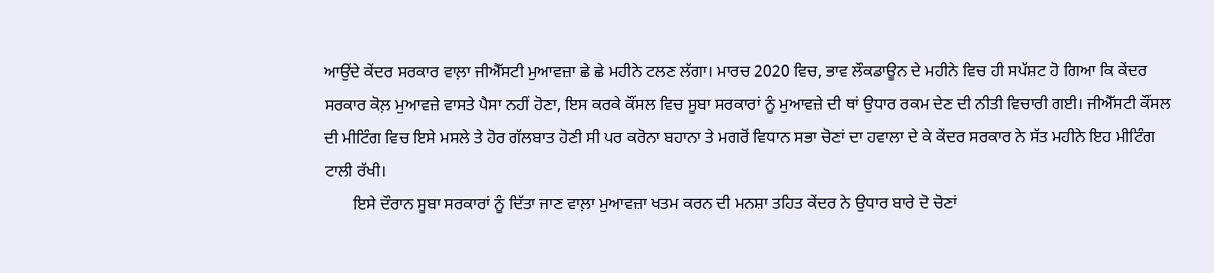ਆਉਂਦੇ ਕੇਂਦਰ ਸਰਕਾਰ ਵਾਲ਼ਾ ਜੀਐੱਸਟੀ ਮੁਆਵਜ਼ਾ ਛੇ ਛੇ ਮਹੀਨੇ ਟਲਣ ਲੱਗਾ। ਮਾਰਚ 2020 ਵਿਚ, ਭਾਵ ਲੌਕਡਾਊਨ ਦੇ ਮਹੀਨੇ ਵਿਚ ਹੀ ਸਪੱਸ਼ਟ ਹੋ ਗਿਆ ਕਿ ਕੇਂਦਰ ਸਰਕਾਰ ਕੋਲ਼ ਮੁਆਵਜ਼ੇ ਵਾਸਤੇ ਪੈਸਾ ਨਹੀਂ ਹੋਣਾ, ਇਸ ਕਰਕੇ ਕੌਂਸਲ ਵਿਚ ਸੂਬਾ ਸਰਕਾਰਾਂ ਨੂੰ ਮੁਆਵਜ਼ੇ ਦੀ ਥਾਂ ਉਧਾਰ ਰਕਮ ਦੇਣ ਦੀ ਨੀਤੀ ਵਿਚਾਰੀ ਗਈ। ਜੀਐੱਸਟੀ ਕੌਂਸਲ ਦੀ ਮੀਟਿੰਗ ਵਿਚ ਇਸੇ ਮਸਲੇ ਤੇ ਹੋਰ ਗੱਲਬਾਤ ਹੋਣੀ ਸੀ ਪਰ ਕਰੋਨਾ ਬਹਾਨਾ ਤੇ ਮਗਰੋਂ ਵਿਧਾਨ ਸਭਾ ਚੋਣਾਂ ਦਾ ਹਵਾਲਾ ਦੇ ਕੇ ਕੇਂਦਰ ਸਰਕਾਰ ਨੇ ਸੱਤ ਮਹੀਨੇ ਇਹ ਮੀਟਿੰਗ ਟਾਲੀ ਰੱਖੀ।
       ਇਸੇ ਦੌਰਾਨ ਸੂਬਾ ਸਰਕਾਰਾਂ ਨੂੰ ਦਿੱਤਾ ਜਾਣ ਵਾਲ਼ਾ ਮੁਆਵਜ਼ਾ ਖਤਮ ਕਰਨ ਦੀ ਮਨਸ਼ਾ ਤਹਿਤ ਕੇਂਦਰ ਨੇ ਉਧਾਰ ਬਾਰੇ ਦੋ ਚੋਣਾਂ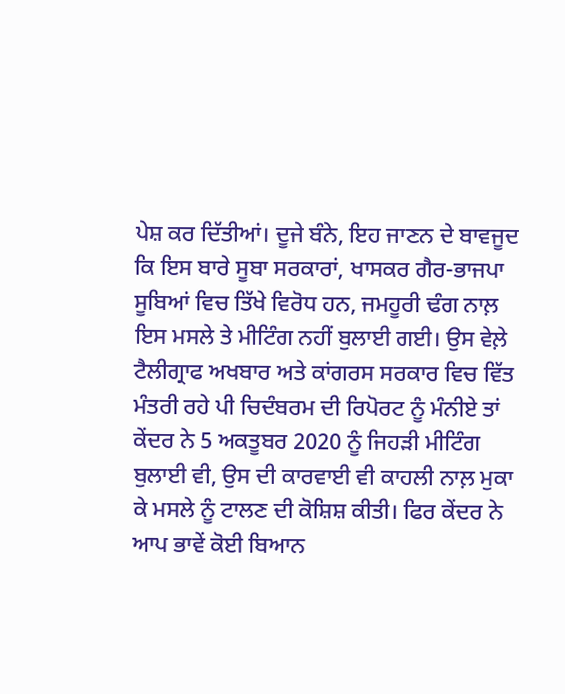ਪੇਸ਼ ਕਰ ਦਿੱਤੀਆਂ। ਦੂਜੇ ਬੰਨੇ, ਇਹ ਜਾਣਨ ਦੇ ਬਾਵਜੂਦ ਕਿ ਇਸ ਬਾਰੇ ਸੂਬਾ ਸਰਕਾਰਾਂ, ਖਾਸਕਰ ਗੈਰ-ਭਾਜਪਾ ਸੂਬਿਆਂ ਵਿਚ ਤਿੱਖੇ ਵਿਰੋਧ ਹਨ, ਜਮਹੂਰੀ ਢੰਗ ਨਾਲ਼ ਇਸ ਮਸਲੇ ਤੇ ਮੀਟਿੰਗ ਨਹੀਂ ਬੁਲਾਈ ਗਈ। ਉਸ ਵੇਲ਼ੇ ਟੈਲੀਗ੍ਰਾਫ ਅਖਬਾਰ ਅਤੇ ਕਾਂਗਰਸ ਸਰਕਾਰ ਵਿਚ ਵਿੱਤ ਮੰਤਰੀ ਰਹੇ ਪੀ ਚਿਦੰਬਰਮ ਦੀ ਰਿਪੋਰਟ ਨੂੰ ਮੰਨੀਏ ਤਾਂ ਕੇਂਦਰ ਨੇ 5 ਅਕਤੂਬਰ 2020 ਨੂੰ ਜਿਹੜੀ ਮੀਟਿੰਗ ਬੁਲਾਈ ਵੀ, ਉਸ ਦੀ ਕਾਰਵਾਈ ਵੀ ਕਾਹਲੀ ਨਾਲ਼ ਮੁਕਾ ਕੇ ਮਸਲੇ ਨੂੰ ਟਾਲਣ ਦੀ ਕੋਸ਼ਿਸ਼ ਕੀਤੀ। ਫਿਰ ਕੇਂਦਰ ਨੇ ਆਪ ਭਾਵੇਂ ਕੋਈ ਬਿਆਨ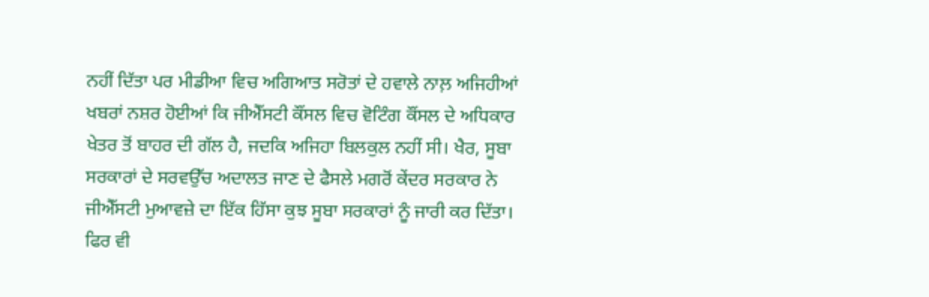ਨਹੀਂ ਦਿੱਤਾ ਪਰ ਮੀਡੀਆ ਵਿਚ ਅਗਿਆਤ ਸਰੋਤਾਂ ਦੇ ਹਵਾਲੇ ਨਾਲ਼ ਅਜਿਹੀਆਂ ਖਬਰਾਂ ਨਸ਼ਰ ਹੋਈਆਂ ਕਿ ਜੀਐੱਸਟੀ ਕੌਂਸਲ ਵਿਚ ਵੋਟਿੰਗ ਕੌਂਸਲ ਦੇ ਅਧਿਕਾਰ ਖੇਤਰ ਤੋਂ ਬਾਹਰ ਦੀ ਗੱਲ ਹੈ, ਜਦਕਿ ਅਜਿਹਾ ਬਿਲਕੁਲ ਨਹੀਂ ਸੀ। ਖੈਰ, ਸੂਬਾ ਸਰਕਾਰਾਂ ਦੇ ਸਰਵਉੱਚ ਅਦਾਲਤ ਜਾਣ ਦੇ ਫੈਸਲੇ ਮਗਰੋਂ ਕੇਂਦਰ ਸਰਕਾਰ ਨੇ ਜੀਐੱਸਟੀ ਮੁਆਵਜ਼ੇ ਦਾ ਇੱਕ ਹਿੱਸਾ ਕੁਝ ਸੂਬਾ ਸਰਕਾਰਾਂ ਨੂੰ ਜਾਰੀ ਕਰ ਦਿੱਤਾ। ਫਿਰ ਵੀ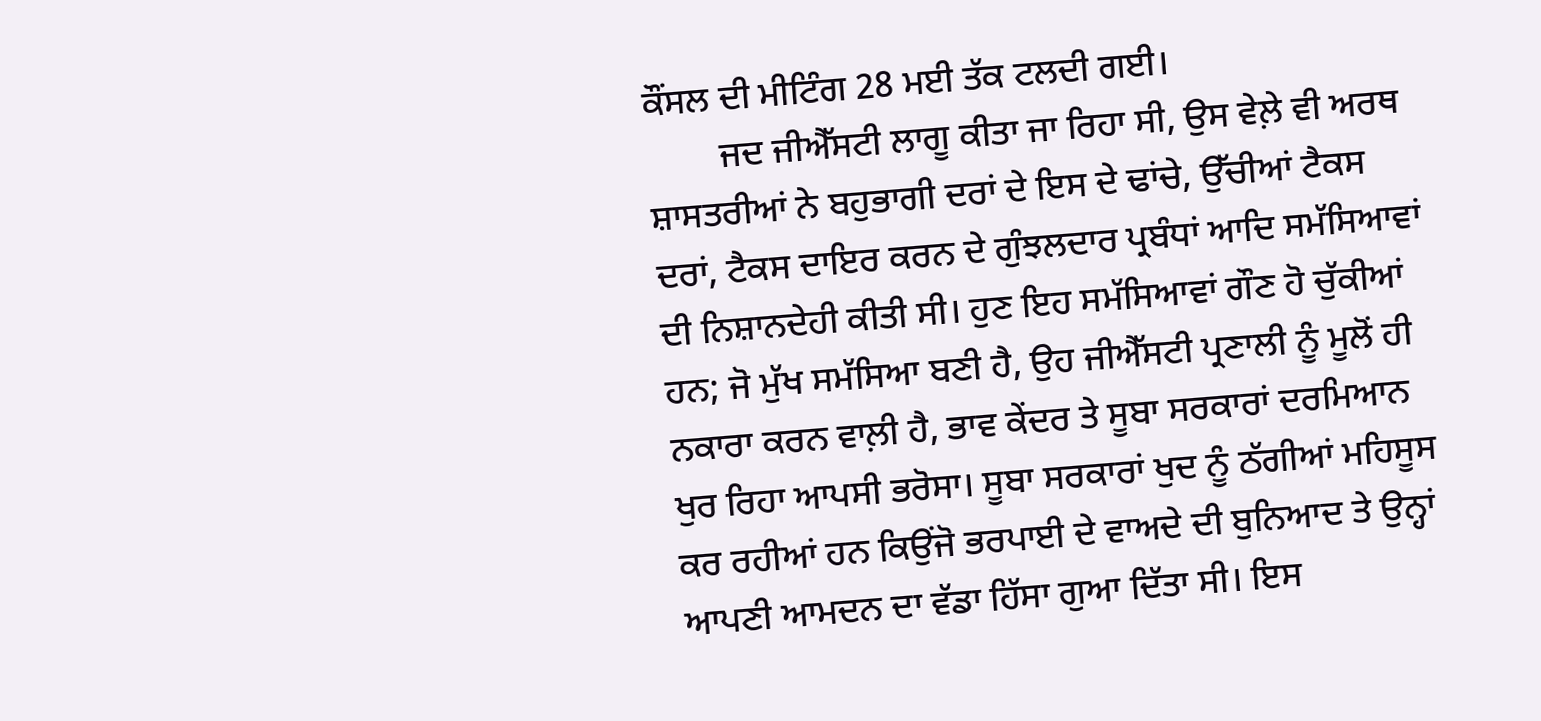ਕੌਂਸਲ ਦੀ ਮੀਟਿੰਗ 28 ਮਈ ਤੱਕ ਟਲਦੀ ਗਈ।
        ਜਦ ਜੀਐੱਸਟੀ ਲਾਗੂ ਕੀਤਾ ਜਾ ਰਿਹਾ ਸੀ, ਉਸ ਵੇਲ਼ੇ ਵੀ ਅਰਥ ਸ਼ਾਸਤਰੀਆਂ ਨੇ ਬਹੁਭਾਗੀ ਦਰਾਂ ਦੇ ਇਸ ਦੇ ਢਾਂਚੇ, ਉੱਚੀਆਂ ਟੈਕਸ ਦਰਾਂ, ਟੈਕਸ ਦਾਇਰ ਕਰਨ ਦੇ ਗੁੰਝਲਦਾਰ ਪ੍ਰਬੰਧਾਂ ਆਦਿ ਸਮੱਸਿਆਵਾਂ ਦੀ ਨਿਸ਼ਾਨਦੇਹੀ ਕੀਤੀ ਸੀ। ਹੁਣ ਇਹ ਸਮੱਸਿਆਵਾਂ ਗੌਣ ਹੋ ਚੁੱਕੀਆਂ ਹਨ; ਜੋ ਮੁੱਖ ਸਮੱਸਿਆ ਬਣੀ ਹੈ, ਉਹ ਜੀਐੱਸਟੀ ਪ੍ਰਣਾਲੀ ਨੂੰ ਮੂਲੋਂ ਹੀ ਨਕਾਰਾ ਕਰਨ ਵਾਲ਼ੀ ਹੈ, ਭਾਵ ਕੇਂਦਰ ਤੇ ਸੂਬਾ ਸਰਕਾਰਾਂ ਦਰਮਿਆਨ ਖੁਰ ਰਿਹਾ ਆਪਸੀ ਭਰੋਸਾ। ਸੂਬਾ ਸਰਕਾਰਾਂ ਖੁਦ ਨੂੰ ਠੱਗੀਆਂ ਮਹਿਸੂਸ ਕਰ ਰਹੀਆਂ ਹਨ ਕਿਉਂਜੋ ਭਰਪਾਈ ਦੇ ਵਾਅਦੇ ਦੀ ਬੁਨਿਆਦ ਤੇ ਉਨ੍ਹਾਂ ਆਪਣੀ ਆਮਦਨ ਦਾ ਵੱਡਾ ਹਿੱਸਾ ਗੁਆ ਦਿੱਤਾ ਸੀ। ਇਸ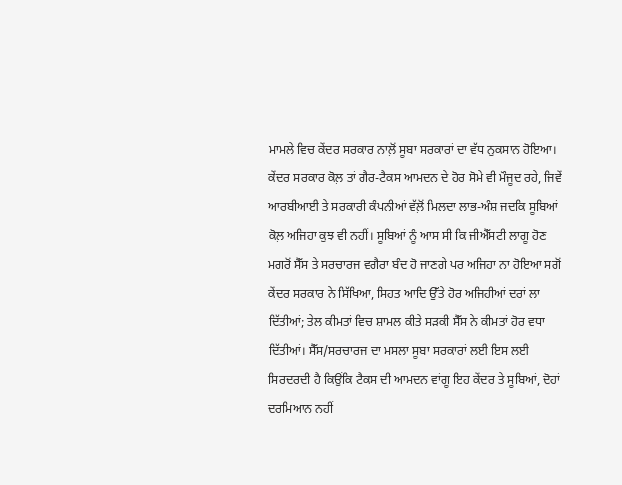ਮਾਮਲੇ ਵਿਚ ਕੇਂਦਰ ਸਰਕਾਰ ਨਾਲ਼ੋਂ ਸੂਬਾ ਸਰਕਾਰਾਂ ਦਾ ਵੱਧ ਨੁਕਸਾਨ ਹੋਇਆ। ਕੇਂਦਰ ਸਰਕਾਰ ਕੋਲ਼ ਤਾਂ ਗੈਰ-ਟੈਕਸ ਆਮਦਨ ਦੇ ਹੋਰ ਸੋਮੇ ਵੀ ਮੌਜੂਦ ਰਹੇ, ਜਿਵੇਂ ਆਰਬੀਆਈ ਤੇ ਸਰਕਾਰੀ ਕੰਪਨੀਆਂ ਵੱਲ਼ੋਂ ਮਿਲਦਾ ਲਾਭ-ਅੰਸ਼ ਜਦਕਿ ਸੂਬਿਆਂ ਕੋਲ਼ ਅਜਿਹਾ ਕੁਝ ਵੀ ਨਹੀਂ। ਸੂਬਿਆਂ ਨੂੰ ਆਸ ਸੀ ਕਿ ਜੀਐੱਸਟੀ ਲਾਗੂ ਹੋਣ ਮਗਰੋਂ ਸੈੱਸ ਤੇ ਸਰਚਾਰਜ ਵਗੈਰਾ ਬੰਦ ਹੋ ਜਾਣਗੇ ਪਰ ਅਜਿਹਾ ਨਾ ਹੋਇਆ ਸਗੋਂ ਕੇਂਦਰ ਸਰਕਾਰ ਨੇ ਸਿੱਖਿਆ, ਸਿਹਤ ਆਦਿ ਉੱਤੇ ਹੋਰ ਅਜਿਹੀਆਂ ਦਰਾਂ ਲਾ ਦਿੱਤੀਆਂ; ਤੇਲ ਕੀਮਤਾਂ ਵਿਚ ਸ਼ਾਮਲ ਕੀਤੇ ਸੜਕੀ ਸੈੱਸ ਨੇ ਕੀਮਤਾਂ ਹੋਰ ਵਧਾ ਦਿੱਤੀਆਂ। ਸੈੱਸ/ਸਰਚਾਰਜ ਦਾ ਮਸਲਾ ਸੂਬਾ ਸਰਕਾਰਾਂ ਲਈ ਇਸ ਲਈ ਸਿਰਦਰਦੀ ਹੈ ਕਿਉਂਕਿ ਟੈਕਸ ਦੀ ਆਮਦਨ ਵਾਂਗੂ ਇਹ ਕੇਂਦਰ ਤੇ ਸੂਬਿਆਂ, ਦੋਹਾਂ ਦਰਮਿਆਨ ਨਹੀਂ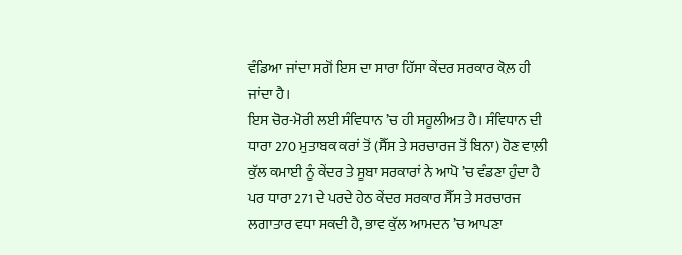ਵੰਡਿਆ ਜਾਂਦਾ ਸਗੋਂ ਇਸ ਦਾ ਸਾਰਾ ਹਿੱਸਾ ਕੇਂਦਰ ਸਰਕਾਰ ਕੋਲ਼ ਹੀ ਜਾਂਦਾ ਹੈ।
ਇਸ ਚੋਰ-ਮੋਰੀ ਲਈ ਸੰਵਿਧਾਨ ’ਚ ਹੀ ਸਹੂਲੀਅਤ ਹੈ। ਸੰਵਿਧਾਨ ਦੀ ਧਾਰਾ 270 ਮੁਤਾਬਕ ਕਰਾਂ ਤੋਂ (ਸੈੱਸ ਤੇ ਸਰਚਾਰਜ ਤੋਂ ਬਿਨਾ) ਹੋਣ ਵਾਲ਼ੀ ਕੁੱਲ ਕਮਾਈ ਨੂੰ ਕੇਂਦਰ ਤੇ ਸੂਬਾ ਸਰਕਾਰਾਂ ਨੇ ਆਪੋ ’ਚ ਵੰਡਣਾ ਹੁੰਦਾ ਹੈ ਪਰ ਧਾਰਾ 271 ਦੇ ਪਰਦੇ ਹੇਠ ਕੇਂਦਰ ਸਰਕਾਰ ਸੈੱਸ ਤੇ ਸਰਚਾਰਜ ਲਗਾਤਾਰ ਵਧਾ ਸਕਦੀ ਹੈ, ਭਾਵ ਕੁੱਲ ਆਮਦਨ ’ਚ ਆਪਣਾ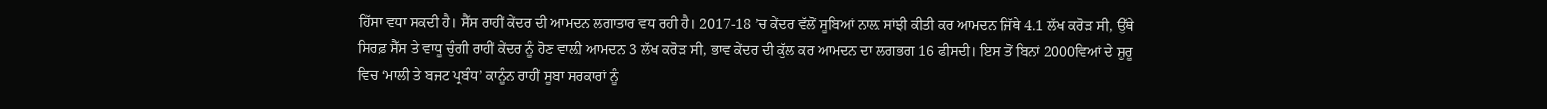ਹਿੱਸਾ ਵਧਾ ਸਕਦੀ ਹੈ। ਸੈੱਸ ਰਾਹੀਂ ਕੇਂਦਰ ਦੀ ਆਮਦਨ ਲਗਾਤਾਰ ਵਧ ਰਹੀ ਹੈ। 2017-18 ’ਚ ਕੇਂਦਰ ਵੱਲੋਂ ਸੂਬਿਆਂ ਨਾਲ਼ ਸਾਂਝੀ ਕੀਤੀ ਕਰ ਆਮਦਨ ਜਿੱਥੇ 4.1 ਲੱਖ ਕਰੋੜ ਸੀ, ਉੱਥੇ ਸਿਰਫ਼ ਸੈੱਸ ਤੇ ਵਾਧੂ ਚੁੰਗੀ ਰਾਹੀਂ ਕੇਂਦਰ ਨੂੰ ਹੋਣ ਵਾਲ਼ੀ ਆਮਦਨ 3 ਲੱਖ ਕਰੋੜ ਸੀ, ਭਾਵ ਕੇਂਦਰ ਦੀ ਕੁੱਲ ਕਰ ਆਮਦਨ ਦਾ ਲਗਭਗ 16 ਫੀਸਦੀ। ਇਸ ਤੋਂ ਬਿਨਾਂ 2000ਵਿਆਂ ਦੇ ਸ਼ੁਰੂ ਵਿਚ ‘ਮਾਲੀ ਤੇ ਬਜਟ ਪ੍ਰਬੰਧ’ ਕਾਨੂੰਨ ਰਾਹੀਂ ਸੂਬਾ ਸਰਕਾਰਾਂ ਨੂੰ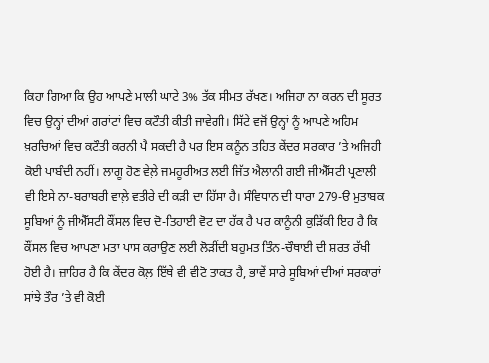ਕਿਹਾ ਗਿਆ ਕਿ ਉਹ ਆਪਣੇ ਮਾਲੀ ਘਾਟੇ 3% ਤੱਕ ਸੀਮਤ ਰੱਖਣ। ਅਜਿਹਾ ਨਾ ਕਰਨ ਦੀ ਸੂਰਤ ਵਿਚ ਉਨ੍ਹਾਂ ਦੀਆਂ ਗਰਾਂਟਾਂ ਵਿਚ ਕਟੌਤੀ ਕੀਤੀ ਜਾਵੇਗੀ। ਸਿੱਟੇ ਵਜੋਂ ਉਨ੍ਹਾਂ ਨੂੰ ਆਪਣੇ ਅਹਿਮ ਖ਼ਰਚਿਆਂ ਵਿਚ ਕਟੌਤੀ ਕਰਨੀ ਪੈ ਸਕਦੀ ਹੈ ਪਰ ਇਸ ਕਨੂੰਨ ਤਹਿਤ ਕੇਂਦਰ ਸਰਕਾਰ ’ਤੇ ਅਜਿਹੀ ਕੋਈ ਪਾਬੰਦੀ ਨਹੀਂ। ਲਾਗੂ ਹੋਣ ਵੇਲ਼ੇ ਜਮਹੂਰੀਅਤ ਲਈ ਜਿੱਤ ਐਲਾਨੀ ਗਈ ਜੀਐੱਸਟੀ ਪ੍ਰਣਾਲੀ ਵੀ ਇਸੇ ਨਾ-ਬਰਾਬਰੀ ਵਾਲ਼ੇ ਵਤੀਰੇ ਦੀ ਕੜੀ ਦਾ ਹਿੱਸਾ ਹੈ। ਸੰਵਿਧਾਨ ਦੀ ਧਾਰਾ 279-ੳ ਮੁਤਾਬਕ ਸੂਬਿਆਂ ਨੂੰ ਜੀਐੱਸਟੀ ਕੌਂਸਲ ਵਿਚ ਦੋ-ਤਿਹਾਈ ਵੋਟ ਦਾ ਹੱਕ ਹੈ ਪਰ ਕਾਨੂੰਨੀ ਕੁੜਿੱਕੀ ਇਹ ਹੈ ਕਿ ਕੌਂਸਲ ਵਿਚ ਆਪਣਾ ਮਤਾ ਪਾਸ ਕਰਾਉਣ ਲਈ ਲੋੜੀਂਦੀ ਬਹੁਮਤ ਤਿੰਨ-ਚੌਥਾਈ ਦੀ ਸ਼ਰਤ ਰੱਖੀ ਹੋਈ ਹੈ। ਜ਼ਾਹਿਰ ਹੈ ਕਿ ਕੇਂਦਰ ਕੋਲ਼ ਇੱਥੇ ਵੀ ਵੀਟੋ ਤਾਕਤ ਹੈ, ਭਾਵੇਂ ਸਾਰੇ ਸੂਬਿਆਂ ਦੀਆਂ ਸਰਕਾਰਾਂ ਸਾਂਝੇ ਤੌਰ ’ਤੇ ਵੀ ਕੋਈ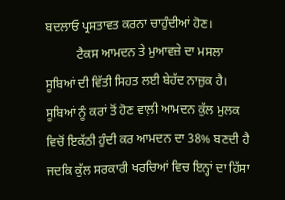ਬਦਲਾਓ ਪ੍ਰਸਤਾਵਤ ਕਰਨਾ ਚਾਹੁੰਦੀਆਂ ਹੋਣ।
          ਟੈਕਸ ਆਮਦਨ ਤੇ ਮੁਆਵਜ਼ੇ ਦਾ ਮਸਲਾ ਸੂਬਿਆਂ ਦੀ ਵਿੱਤੀ ਸਿਹਤ ਲਈ ਬੇਹੱਦ ਨਾਜ਼ੁਕ ਹੈ। ਸੂਬਿਆਂ ਨੂੰ ਕਰਾਂ ਤੋਂ ਹੋਣ ਵਾਲ਼ੀ ਆਮਦਨ ਕੁੱਲ ਮੁਲਕ ਵਿਚੋਂ ਇਕੱਠੀ ਹੁੰਦੀ ਕਰ ਆਮਦਨ ਦਾ 38% ਬਣਦੀ ਹੈ ਜਦਕਿ ਕੁੱਲ ਸਰਕਾਰੀ ਖਰਚਿਆਂ ਵਿਚ ਇਨ੍ਹਾਂ ਦਾ ਹਿੱਸਾ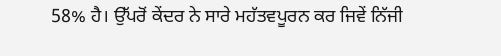58% ਹੈ। ਉੱਪਰੋਂ ਕੇਂਦਰ ਨੇ ਸਾਰੇ ਮਹੱਤਵਪੂਰਨ ਕਰ ਜਿਵੇਂ ਨਿੱਜੀ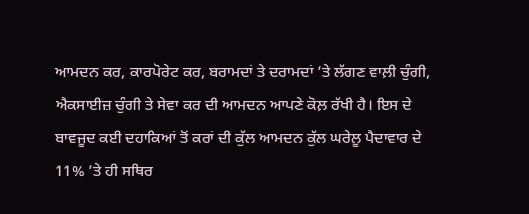ਆਮਦਨ ਕਰ, ਕਾਰਪੋਰੇਟ ਕਰ, ਬਰਾਮਦਾਂ ਤੇ ਦਰਾਮਦਾਂ ’ਤੇ ਲੱਗਣ ਵਾਲ਼ੀ ਚੁੰਗੀ, ਐਕਸਾਈਜ਼ ਚੁੰਗੀ ਤੇ ਸੇਵਾ ਕਰ ਦੀ ਆਮਦਨ ਆਪਣੇ ਕੋਲ਼ ਰੱਖੀ ਹੈ। ਇਸ ਦੇ ਬਾਵਜੂਦ ਕਈ ਦਹਾਕਿਆਂ ਤੋਂ ਕਰਾਂ ਦੀ ਕੁੱਲ ਆਮਦਨ ਕੁੱਲ ਘਰੇਲੂ ਪੈਦਾਵਾਰ ਦੇ 11% ’ਤੇ ਹੀ ਸਥਿਰ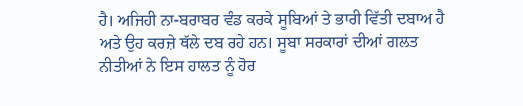ਹੈ। ਅਜਿਹੀ ਨਾ-ਬਰਾਬਰ ਵੰਡ ਕਰਕੇ ਸੂਬਿਆਂ ਤੇ ਭਾਰੀ ਵਿੱਤੀ ਦਬਾਅ ਹੈ ਅਤੇ ਉਹ ਕਰਜ਼ੇ ਥੱਲੇ ਦਬ ਰਹੇ ਹਨ। ਸੂਬਾ ਸਰਕਾਰਾਂ ਦੀਆਂ ਗਲਤ ਨੀਤੀਆਂ ਨੇ ਇਸ ਹਾਲਤ ਨੂੰ ਹੋਰ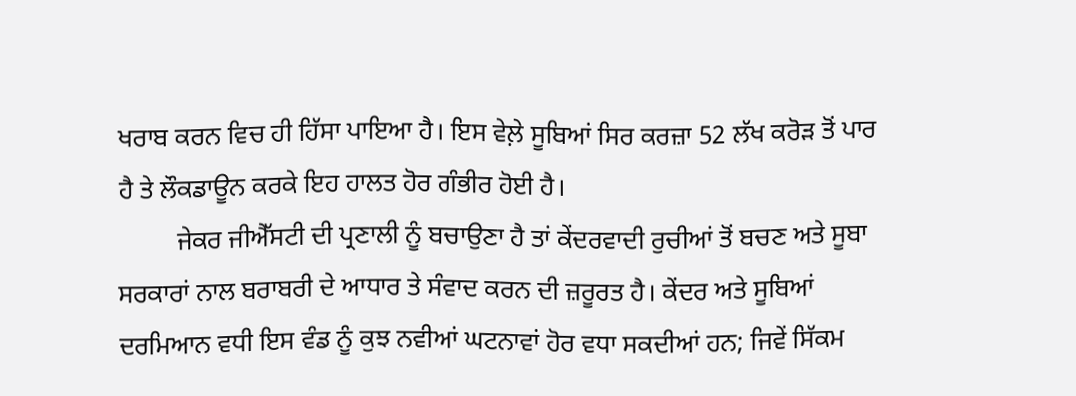ਖਰਾਬ ਕਰਨ ਵਿਚ ਹੀ ਹਿੱਸਾ ਪਾਇਆ ਹੈ। ਇਸ ਵੇਲ਼ੇ ਸੂਬਿਆਂ ਸਿਰ ਕਰਜ਼ਾ 52 ਲੱਖ ਕਰੋੜ ਤੋਂ ਪਾਰ ਹੈ ਤੇ ਲੌਕਡਾਊਨ ਕਰਕੇ ਇਹ ਹਾਲਤ ਹੋਰ ਗੰਭੀਰ ਹੋਈ ਹੈ।
         ਜੇਕਰ ਜੀਐੱਸਟੀ ਦੀ ਪ੍ਰਣਾਲੀ ਨੂੰ ਬਚਾਉਣਾ ਹੈ ਤਾਂ ਕੇਂਦਰਵਾਦੀ ਰੁਚੀਆਂ ਤੋਂ ਬਚਣ ਅਤੇ ਸੂਬਾ ਸਰਕਾਰਾਂ ਨਾਲ ਬਰਾਬਰੀ ਦੇ ਆਧਾਰ ਤੇ ਸੰਵਾਦ ਕਰਨ ਦੀ ਜ਼ਰੂਰਤ ਹੈ। ਕੇਂਦਰ ਅਤੇ ਸੂਬਿਆਂ ਦਰਮਿਆਨ ਵਧੀ ਇਸ ਵੰਡ ਨੂੰ ਕੁਝ ਨਵੀਆਂ ਘਟਨਾਵਾਂ ਹੋਰ ਵਧਾ ਸਕਦੀਆਂ ਹਨ; ਜਿਵੇਂ ਸਿੱਕਮ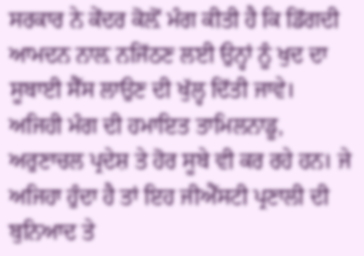ਸਰਕਾਰ ਨੇ ਕੇਂਦਰ ਕੋਲ਼ੋਂ ਮੰਗ ਕੀਤੀ ਹੈ ਕਿ ਡਿੱਗਦੀ ਆਮਦਨ ਨਾਲ਼ ਨਜਿੱਠਣ ਲਈ ਉਨ੍ਹਾਂ ਨੂੰ ਖੁਦ ਦਾ ਸੂਬਾਈ ਸੈੱਸ ਲਾਉਣ ਦੀ ਖੁੱਲ੍ਹ ਦਿੱਤੀ ਜਾਵੇ। ਅਜਿਹੀ ਮੰਗ ਦੀ ਹਮਾਇਤ ਤਾਮਿਲਨਾਡੂ, ਅਰੁਣਾਚਲ ਪ੍ਰਦੇਸ਼ ਤੇ ਹੋਰ ਸੂਬੇ ਵੀ ਕਰ ਰਹੇ ਹਨ। ਜੇ ਅਜਿਹਾ ਹੁੰਦਾ ਹੈ ਤਾਂ ਇਹ ਜੀਐੱਸਟੀ ਪ੍ਰਣਾਲੀ ਦੀ ਬੁਨਿਆਦ ਤੇ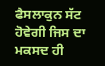ਫੈਸਲਾਕੁਨ ਸੱਟ ਹੋਵੇਗੀ ਜਿਸ ਦਾ ਮਕਸਦ ਹੀ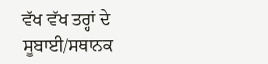ਵੱਖ ਵੱਖ ਤਰ੍ਹਾਂ ਦੇ ਸੂਬਾਈ/ਸਥਾਨਕ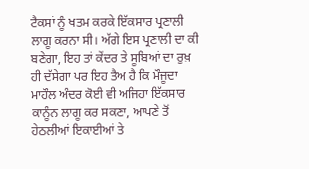ਟੈਕਸਾਂ ਨੂੰ ਖਤਮ ਕਰਕੇ ਇੱਕਸਾਰ ਪ੍ਰਣਾਲੀ ਲਾਗੂ ਕਰਨਾ ਸੀ। ਅੱਗੇ ਇਸ ਪ੍ਰਣਾਲੀ ਦਾ ਕੀ ਬਣੇਗਾ, ਇਹ ਤਾਂ ਕੇਂਦਰ ਤੇ ਸੂਬਿਆਂ ਦਾ ਰੁਖ਼ ਹੀ ਦੱਸੇਗਾ ਪਰ ਇਹ ਤੈਅ ਹੈ ਕਿ ਮੌਜੂਦਾ ਮਾਹੌਲ ਅੰਦਰ ਕੋਈ ਵੀ ਅਜਿਹਾ ਇੱਕਸਾਰ ਕਾਨੂੰਨ ਲਾਗੂ ਕਰ ਸਕਣਾ, ਆਪਣੇ ਤੋਂ ਹੇਠਲੀਆਂ ਇਕਾਈਆਂ ਤੇ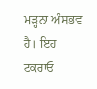ਮੜ੍ਹਨਾ ਅੰਸਭਵ ਹੈ। ਇਹ ਟਕਰਾਓ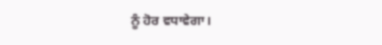ਨੂੰ ਹੋਰ ਵਧਾਵੇਗਾ।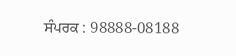ਸੰਪਰਕ : 98888-08188